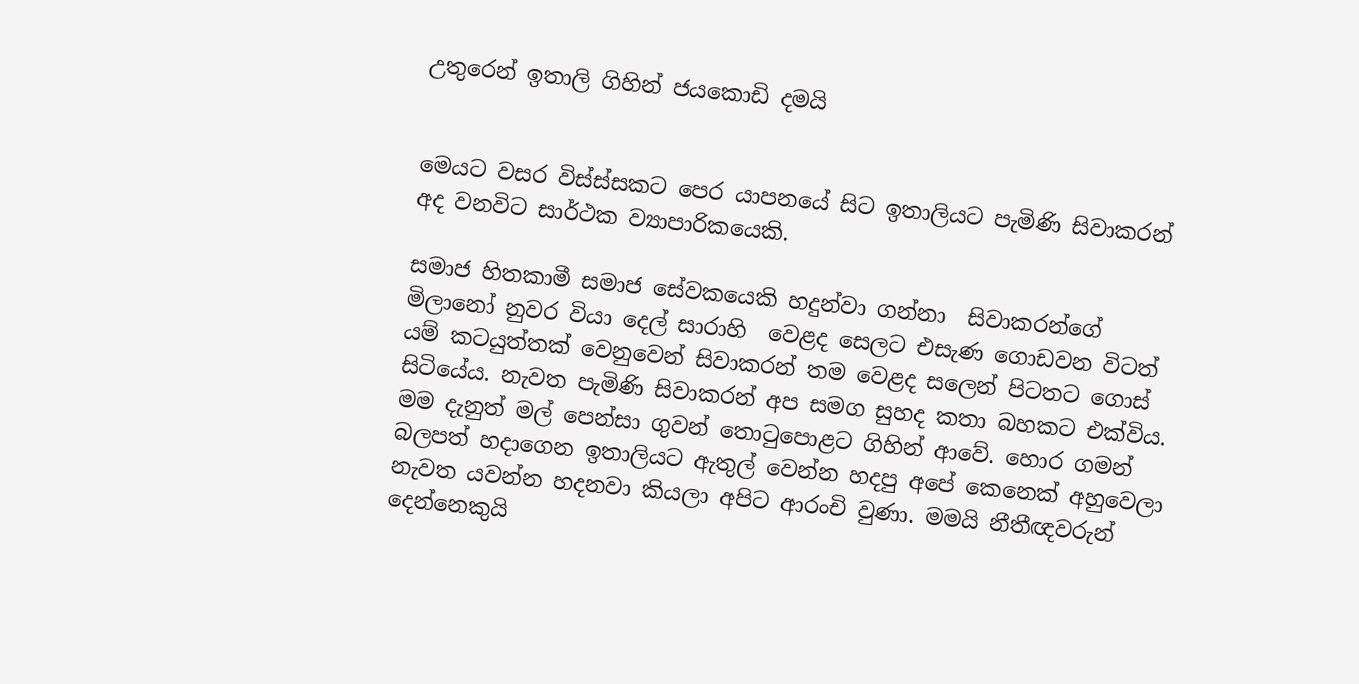උතුරෙන් ඉතාලි ගිහින් ජයකොඩි දමයි


මෙයට වසර විස්ස්සකට පෙර යාපනයේ සිට ඉතාලියට පැමිණි සිවාකරන් අද වනවිට සාර්ථක ව්‍යාපාරිකයෙකි.

සමාජ හිතකාමී සමාජ සේවකයෙකි හදුන්වා ගන්නා  සිවාකරන්ගේ මිලානෝ නුවර වියා දෙල් සාරාහි  වෙළද සෙලට එසැණ ගොඩවන විටත් යම් කටයුත්තක් වෙනුවෙන් සිවාකරන් තම වෙළද සලෙන් පිටතට ගොස් සිටියේය. නැවත පැමිණි සිවාකරන් අප සමග සුහද කතා බහකට එක්විය. මම දැනුත් මල් පෙන්සා ගුවන් තොටුපොළට ගිහින් ආවේ. හොර ගමන් බලපත් හදාගෙන ඉතාලියට ඇතුල් වෙන්න හදපු අපේ කෙනෙක් අහුවෙලා නැවත යවන්න හදනවා කියලා අපිට ආරංචි වුණා. මමයි නීතීඥවරුන් දෙන්නෙකුයි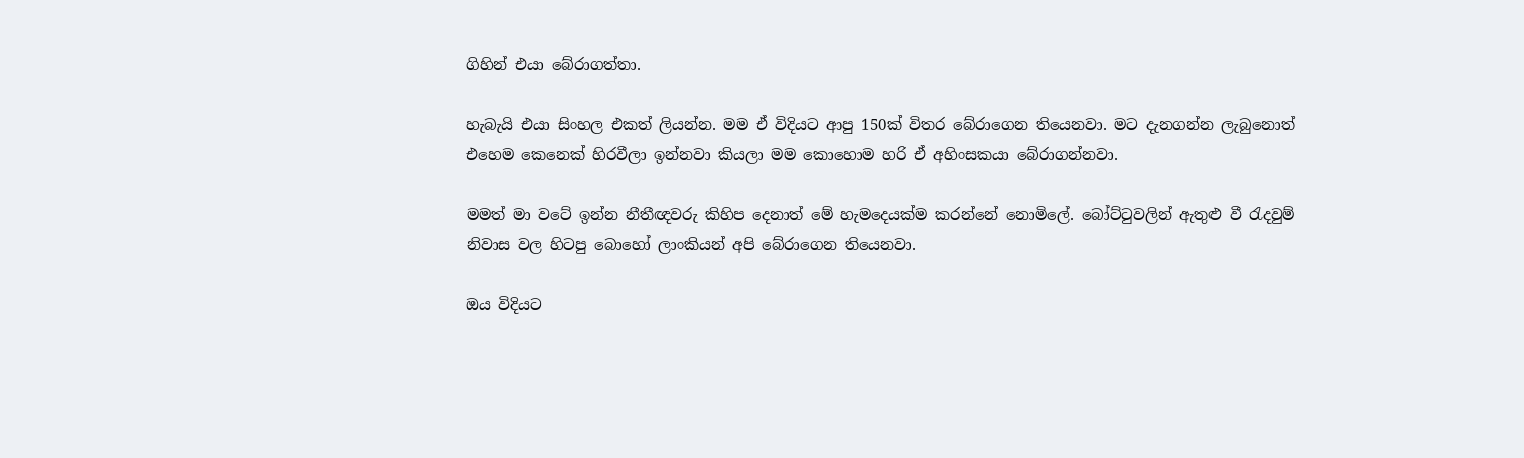ගිහින් එයා බේරාගත්තා.

හැබැයි එයා සිංහල එකත් ලියන්න. මම ඒ විදියට ආපු 150ක් විතර බේරාගෙන තියෙනවා. මට දැනගන්න ලැබුනොත් එහෙම කෙනෙක් හිරවීලා ඉන්නවා කියලා මම කොහොම හරි ඒ අහිංසකයා බේරාගන්නවා.

මමත් මා වටේ ඉන්න නීතීඥවරු කිහිප දෙනාත් මේ හැමදෙයක්ම කරන්නේ නොමිලේ. බෝට්ටුවලින් ඇතුළු වී රැදවුම් නිවාස වල හිටපු බොහෝ ලාංකියන් අපි බේරාගෙන තියෙනවා.

ඔය විදියට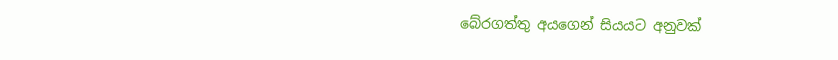බේරගත්තු අයගෙන් සියයට අනුවක්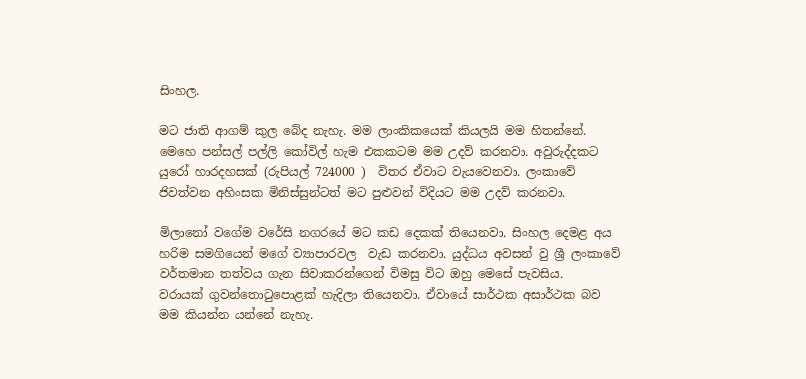සිංහල.

මට ජාති ආගම් කුල බේද නැහැ. මම ලාංකිකයෙක් කියලයි මම හිතන්නේ. මෙහෙ පන්සල් පල්ලි කෝවිල් හැම එකකටම මම උදව් කරනවා. අවුරුද්දකට යුරෝ හාරදහසක් (රුපියල් 724000 )  විතර ඒවාට වැයවෙනවා. ලංකාවේ ජිවත්වන අහිංසක මිනිස්සුන්ටත් මට පුළුවන් විදියට මම උදව් කරනවා.

මිලානෝ වගේම වරේසි නගරයේ මට කඩ දෙකක් තියෙනවා. සිංහල දෙමළ අය හරිම සමගියෙන් මගේ ව්‍යාපාරවල  වැඩ කරනවා. යුද්ධය අවසන් වු ශ්‍රී ලංකාවේ වර්තමාන තත්වය ගැන සිවාකරන්ගෙන් විමසු විට ඔහු මෙසේ පැවසිය.                                                                                                                                                                                            වරායක් ගුවන්තොටුපොළක් හැදිලා තියෙනවා. ඒවායේ සාර්ථක අසාර්ථක බව මම කියන්න යන්නේ නැහැ.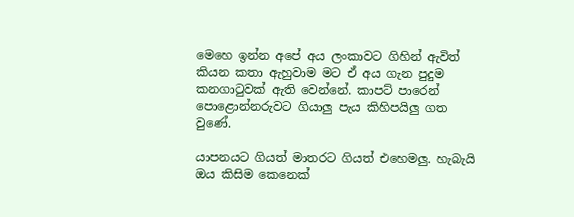මෙහෙ ඉන්න අපේ අය ලංකාවට ගිහින් ඇවිත් කියන කතා ඇහුවාම මට ඒ අය ගැන පුදුම කනගාටුවක් ඇති වෙන්නේ. කාපට් පාරෙන් පොළොන්නරුවට ගියාලු පැය කිහිපයිලු ගත වුණේ.

යාපනයට ගියත් මාතරට ගියත් එහෙමලු. හැබැයි ඔය කිසිම කෙනෙක්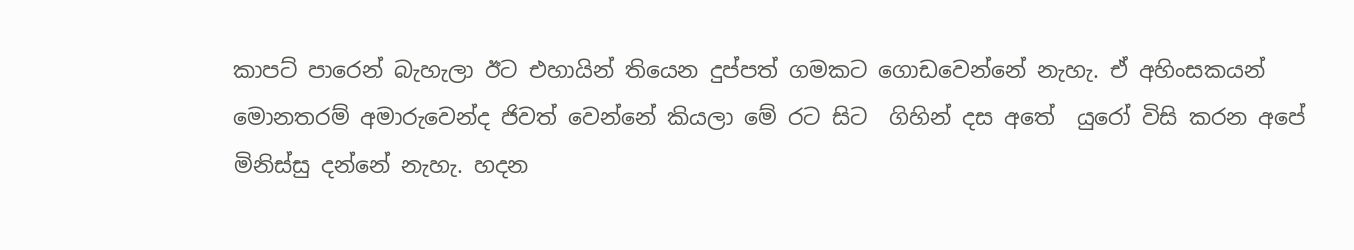කාපට් පාරෙන් බැහැලා ඊට එහායින් තියෙන දුප්පත් ගමකට ගොඩවෙන්නේ නැහැ. ඒ අහිංසකයන් මොනතරම් අමාරුවෙන්ද ජිවත් වෙන්නේ කියලා මේ රට සිට  ගිහින් දස අතේ  යුරෝ විසි කරන අපේ මිනිස්සු දන්නේ නැහැ. හදන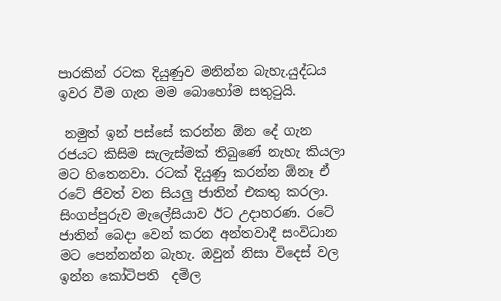පාරකින් රටක දියුණුව මනින්න බැහැ.යුද්ධය ඉවර වීම ගැන මම බොහෝම සතුටුයි.

 නමුත් ඉන් පස්සේ කරන්න ඕන දේ ගැන රජයට කිසිම සැලැස්මක් තිබුණේ නැහැ කියලා මට හිතෙනවා. රටක් දියුණු කරන්න ඕනෑ ඒ රටේ ජිවත් වන සියලු ජාතින් එකතු කරලා. සිංගප්පුරුව මැලේසියාව ඊට උදාහරණ. රටේ ජාතින් බෙදා වෙන් කරන අන්තවාදී සංවිධාන මට පෙන්නන්න බැහැ. ඔවුන් නිසා විදෙස් වල ඉන්න කෝටිපති  දමිල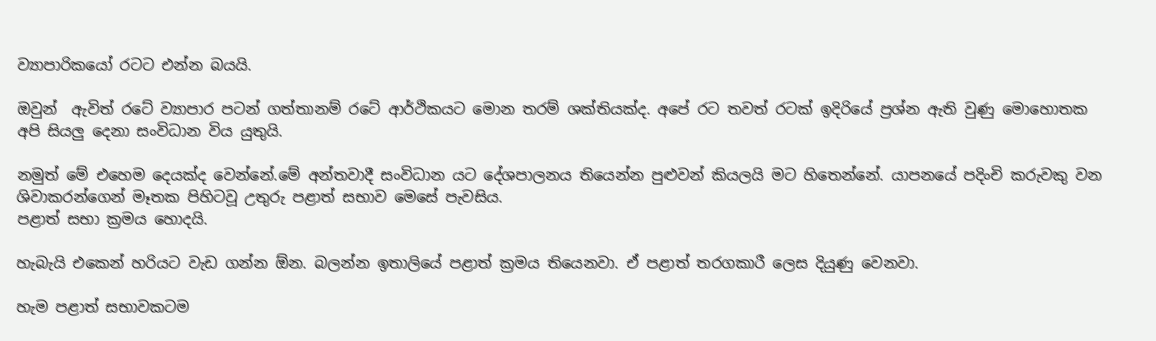ව්‍යාපාරිකයෝ රටට එන්න බයයි.

ඔවුන්  ඇවිත් රටේ ව්‍යාපාර පටන් ගත්තානම් රටේ ආර්ථිකයට මොන තරම් ශක්තියක්ද. අපේ රට තවත් රටක් ඉදිරියේ ප්‍රශ්න ඇති වුණු මොහොතක අපි සියලු දෙනා සංවිධාන විය යුතුයි.

නමුත් මේ එහෙම දෙයක්ද වෙන්නේ.මේ අන්තවාදී සංවිධාන යට දේශපාලනය තියෙන්න පුළුවන් කියලයි මට හිතෙන්නේ. යාපනයේ පදිංචි කරුවකු වන ශිවාකරන්ගෙන් මෑතක පිහිටවූ උතුරු පළාත් සභාව මෙසේ පැවසිය.                                                                                                                                                                                                   පළාත් සභා ක්‍රමය හොදයි.

හැබැයි එකෙන් හරියට වැඩ ගන්න ඕන. බලන්න ඉතාලියේ පළාත් ක්‍රමය තියෙනවා. ඒ පළාත් තරගකාරී ලෙස දියුණු වෙනවා.

හැම පළාත් සභාවකටම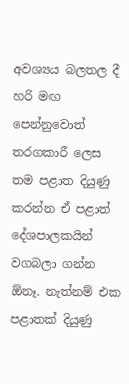අවශ්‍යය බලතල දී හරි මඟ පෙන්නුවොත් තරගකාරී ලෙස තම පළාත දියුණු කරන්න ඒ පළාත් දේශපාලකයින් වගබලා ගන්න ඕනෑ. නැත්නම් එක පළාතක් දියුණු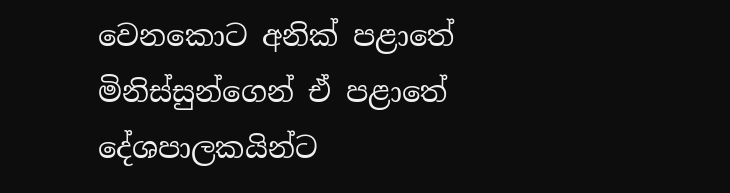වෙනකොට අනික් පළාතේ මිනිස්සුන්ගෙන් ඒ පළාතේ දේශපාලකයින්ට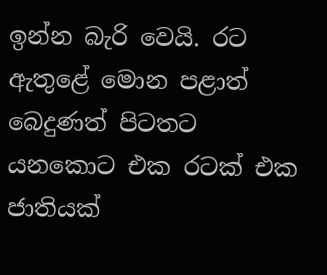ඉන්න බැරි වෙයි. රට ඇතුළේ මොන පළාත් බෙදුණත් පිටතට යනකොට එක රටක් එක ජාතියක්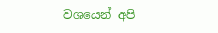වශයෙන් අපි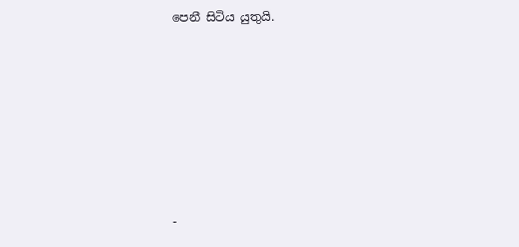පෙනී සිටිය යුතුයි.







-